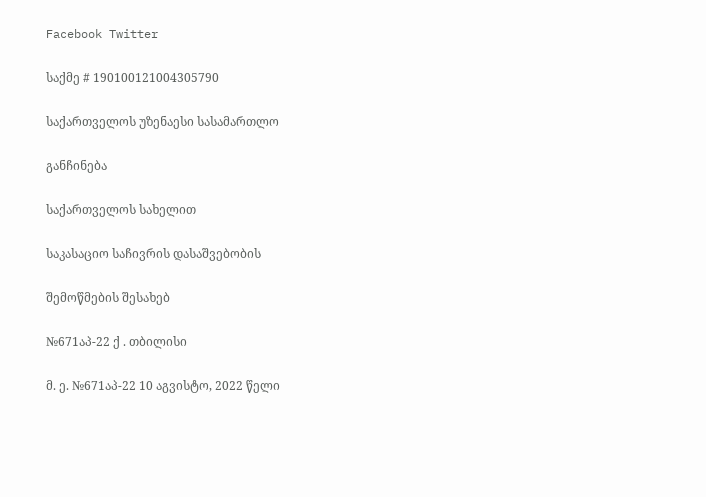Facebook Twitter

საქმე # 190100121004305790

საქართველოს უზენაესი სასამართლო

განჩინება

საქართველოს სახელით

საკასაციო საჩივრის დასაშვებობის

შემოწმების შესახებ

№671აპ-22 ქ . თბილისი

მ. ე. №671აპ-22 10 აგვისტო, 2022 წელი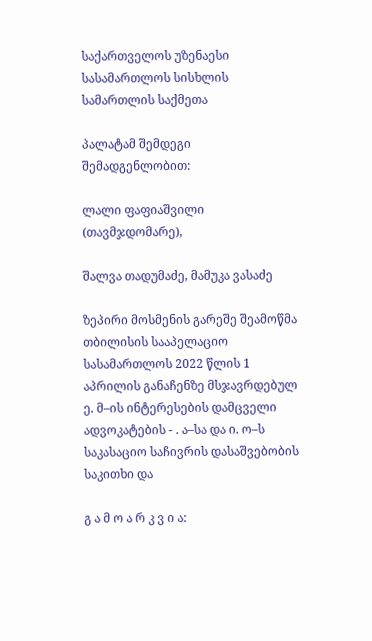საქართველოს უზენაესი სასამართლოს სისხლის სამართლის საქმეთა

პალატამ შემდეგი შემადგენლობით:

ლალი ფაფიაშვილი (თავმჯდომარე),

შალვა თადუმაძე, მამუკა ვასაძე

ზეპირი მოსმენის გარეშე შეამოწმა თბილისის სააპელაციო სასამართლოს 2022 წლის 1 აპრილის განაჩენზე მსჯავრდებულ ე. მ–ის ინტერესების დამცველი ადვოკატების - . ა–სა და ი. ო–ს საკასაციო საჩივრის დასაშვებობის საკითხი და

გ ა მ ო ა რ კ ვ ი ა: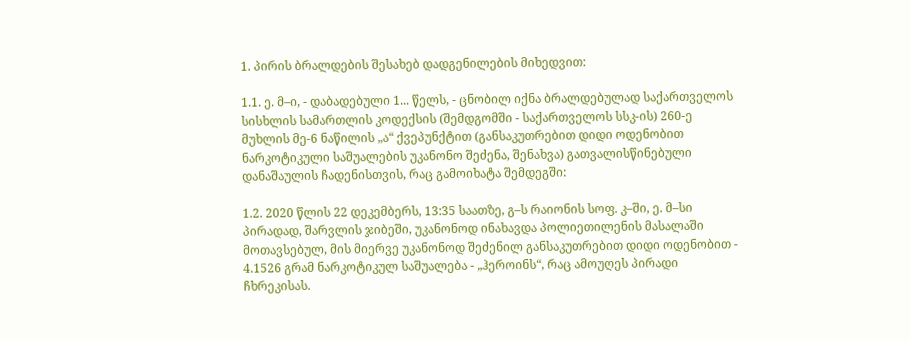1. პირის ბრალდების შესახებ დადგენილების მიხედვით:

1.1. ე. მ–ი, - დაბადებული 1... წელს, - ცნობილ იქნა ბრალდებულად საქართველოს სისხლის სამართლის კოდექსის (შემდგომში - საქართველოს სსკ-ის) 260-ე მუხლის მე-6 ნაწილის „ა“ ქვეპუნქტით (განსაკუთრებით დიდი ოდენობით ნარკოტიკული საშუალების უკანონო შეძენა, შენახვა) გათვალისწინებული დანაშაულის ჩადენისთვის, რაც გამოიხატა შემდეგში:

1.2. 2020 წლის 22 დეკემბერს, 13:35 საათზე, გ–ს რაიონის სოფ. კ–ში, ე. მ–სი პირადად, შარვლის ჯიბეში, უკანონოდ ინახავდა პოლიეთილენის მასალაში მოთავსებულ, მის მიერვე უკანონოდ შეძენილ განსაკუთრებით დიდი ოდენობით - 4.1526 გრამ ნარკოტიკულ საშუალება - „ჰეროინს“, რაც ამოუღეს პირადი ჩხრეკისას.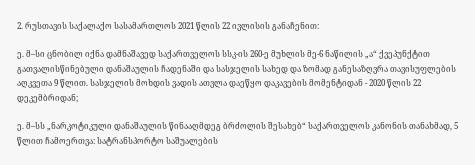2. რუსთავის საქალაქო სასამართლოს 2021 წლის 22 ივლისის განაჩენით:

ე. მ–სი ცნობილ იქნა დამნაშავედ საქართველოს სსკ-ის 260-ე მუხლის მე-6 ნაწილის „ა“ ქვეპუნქტით გათვალისწინებული დანაშაულის ჩადენაში და სასჯელის სახედ და ზომად განესაზღვრა თავისუფლების აღკვეთა 9 წლით. სასჯელის მოხდის ვადის ათვლა დაეწყო დაკავების მომენტიდან - 2020 წლის 22 დეკემბრიდან;

ე. მ–სს „ნარკოტიკული დანაშაულის წინააღმდეგ ბრძოლის შესახებ“ საქართველოს კანონის თანახმად, 5 წლით ჩამოერთვა: სატრანსპორტო საშუალების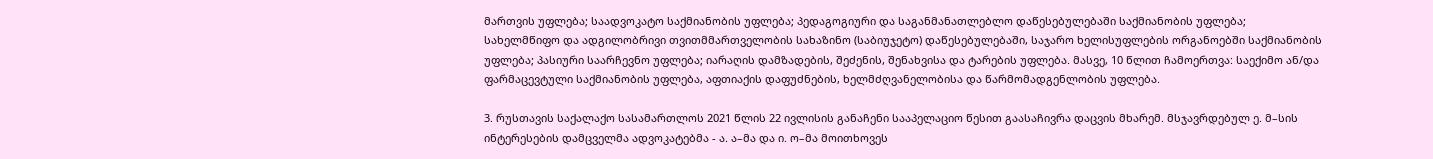მართვის უფლება; საადვოკატო საქმიანობის უფლება; პედაგოგიური და საგანმანათლებლო დაწესებულებაში საქმიანობის უფლება; სახელმწიფო და ადგილობრივი თვითმმართველობის სახაზინო (საბიუჯეტო) დაწესებულებაში, საჯარო ხელისუფლების ორგანოებში საქმიანობის უფლება; პასიური საარჩევნო უფლება; იარაღის დამზადების, შეძენის, შენახვისა და ტარების უფლება. მასვე, 10 წლით ჩამოერთვა: საექიმო ან/და ფარმაცევტული საქმიანობის უფლება, აფთიაქის დაფუძნების, ხელმძღვანელობისა და წარმომადგენლობის უფლება.

3. რუსთავის საქალაქო სასამართლოს 2021 წლის 22 ივლისის განაჩენი სააპელაციო წესით გაასაჩივრა დაცვის მხარემ. მსჯავრდებულ ე. მ–სის ინტერესების დამცველმა ადვოკატებმა - ა. ა–მა და ი. ო–მა მოითხოვეს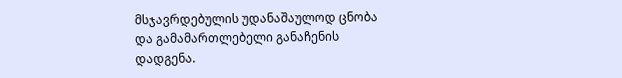მსჯავრდებულის უდანაშაულოდ ცნობა და გამამართლებელი განაჩენის დადგენა.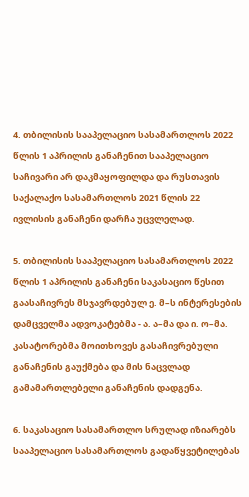4. თბილისის სააპელაციო სასამართლოს 2022 წლის 1 აპრილის განაჩენით სააპელაციო საჩივარი არ დაკმაყოფილდა და რუსთავის საქალაქო სასამართლოს 2021 წლის 22 ივლისის განაჩენი დარჩა უცვლელად.

5. თბილისის სააპელაციო სასამართლოს 2022 წლის 1 აპრილის განაჩენი საკასაციო წესით გაასაჩივრეს მსჯავრდებულ ე. მ–ს ინტერესების დამცველმა ადვოკატებმა - ა. ა–მა და ი. ო–მა. კასატორებმა მოითხოვეს გასაჩივრებული განაჩენის გაუქმება და მის ნაცვლად გამამართლებელი განაჩენის დადგენა.

6. საკასაციო სასამართლო სრულად იზიარებს სააპელაციო სასამართლოს გადაწყვეტილებას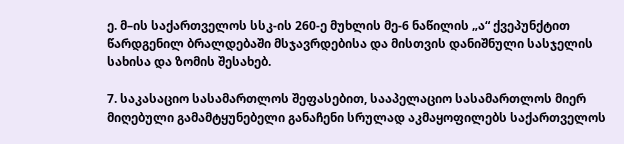ე. მ–ის საქართველოს სსკ-ის 260-ე მუხლის მე-6 ნაწილის „ა“ ქვეპუნქტით წარდგენილ ბრალდებაში მსჯავრდებისა და მისთვის დანიშნული სასჯელის სახისა და ზომის შესახებ.

7. საკასაციო სასამართლოს შეფასებით, სააპელაციო სასამართლოს მიერ მიღებული გამამტყუნებელი განაჩენი სრულად აკმაყოფილებს საქართველოს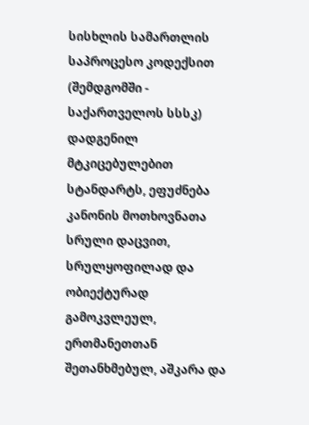სისხლის სამართლის საპროცესო კოდექსით (შემდგომში - საქართველოს სსსკ) დადგენილ მტკიცებულებით სტანდარტს, ეფუძნება კანონის მოთხოვნათა სრული დაცვით, სრულყოფილად და ობიექტურად გამოკვლეულ, ერთმანეთთან შეთანხმებულ, აშკარა და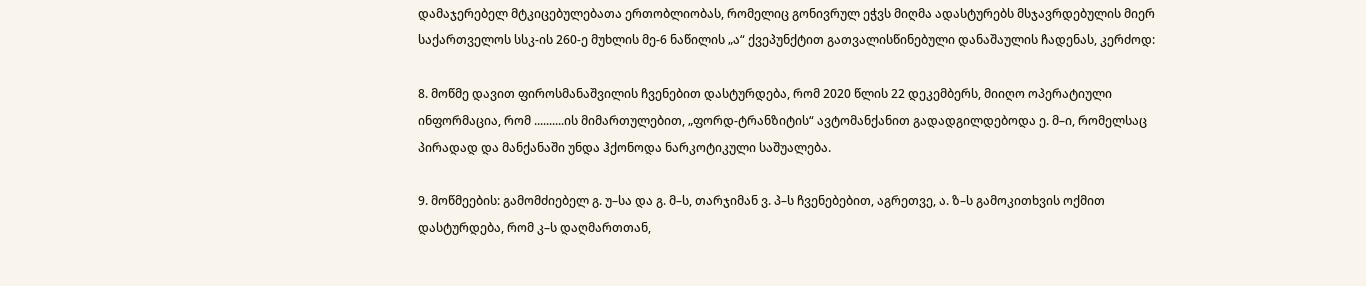დამაჯერებელ მტკიცებულებათა ერთობლიობას, რომელიც გონივრულ ეჭვს მიღმა ადასტურებს მსჯავრდებულის მიერ საქართველოს სსკ-ის 260-ე მუხლის მე-6 ნაწილის „ა“ ქვეპუნქტით გათვალისწინებული დანაშაულის ჩადენას, კერძოდ:

8. მოწმე დავით ფიროსმანაშვილის ჩვენებით დასტურდება, რომ 2020 წლის 22 დეკემბერს, მიიღო ოპერატიული ინფორმაცია, რომ ..........ის მიმართულებით, „ფორდ-ტრანზიტის“ ავტომანქანით გადადგილდებოდა ე. მ–ი, რომელსაც პირადად და მანქანაში უნდა ჰქონოდა ნარკოტიკული საშუალება.

9. მოწმეების: გამომძიებელ გ. უ–სა და გ. მ–ს, თარჯიმან ვ. პ–ს ჩვენებებით, აგრეთვე, ა. ზ–ს გამოკითხვის ოქმით დასტურდება, რომ კ–ს დაღმართთან,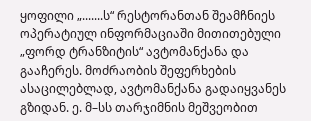ყოფილი „.......ს“ რესტორანთან შეამჩნიეს ოპერატიულ ინფორმაციაში მითითებული „ფორდ ტრანზიტის“ ავტომანქანა და გააჩერეს. მოძრაობის შეფერხების ასაცილებლად, ავტომანქანა გადაიყვანეს გზიდან. ე. მ–სს თარჯიმნის მეშვეობით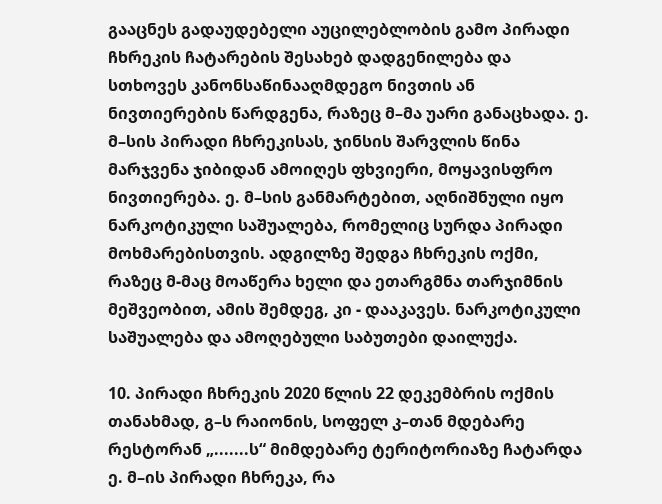გააცნეს გადაუდებელი აუცილებლობის გამო პირადი ჩხრეკის ჩატარების შესახებ დადგენილება და სთხოვეს კანონსაწინააღმდეგო ნივთის ან ნივთიერების წარდგენა, რაზეც მ–მა უარი განაცხადა. ე. მ–სის პირადი ჩხრეკისას, ჯინსის შარვლის წინა მარჯვენა ჯიბიდან ამოიღეს ფხვიერი, მოყავისფრო ნივთიერება. ე. მ–სის განმარტებით, აღნიშნული იყო ნარკოტიკული საშუალება, რომელიც სურდა პირადი მოხმარებისთვის. ადგილზე შედგა ჩხრეკის ოქმი, რაზეც მ-მაც მოაწერა ხელი და ეთარგმნა თარჯიმნის მეშვეობით, ამის შემდეგ, კი - დააკავეს. ნარკოტიკული საშუალება და ამოღებული საბუთები დაილუქა.

10. პირადი ჩხრეკის 2020 წლის 22 დეკემბრის ოქმის თანახმად, გ–ს რაიონის, სოფელ კ–თან მდებარე რესტორან „.......ს“ მიმდებარე ტერიტორიაზე ჩატარდა ე. მ–ის პირადი ჩხრეკა, რა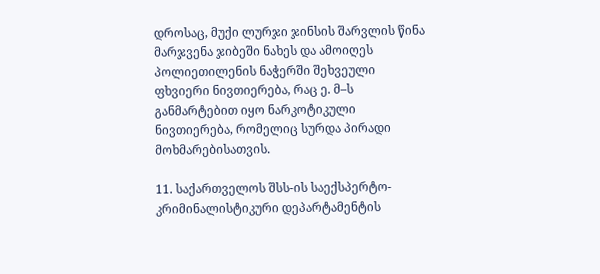დროსაც, მუქი ლურჯი ჯინსის შარვლის წინა მარჯვენა ჯიბეში ნახეს და ამოიღეს პოლიეთილენის ნაჭერში შეხვეული ფხვიერი ნივთიერება, რაც ე. მ–ს განმარტებით იყო ნარკოტიკული ნივთიერება, რომელიც სურდა პირადი მოხმარებისათვის.

11. საქართველოს შსს-ის საექსპერტო-კრიმინალისტიკური დეპარტამენტის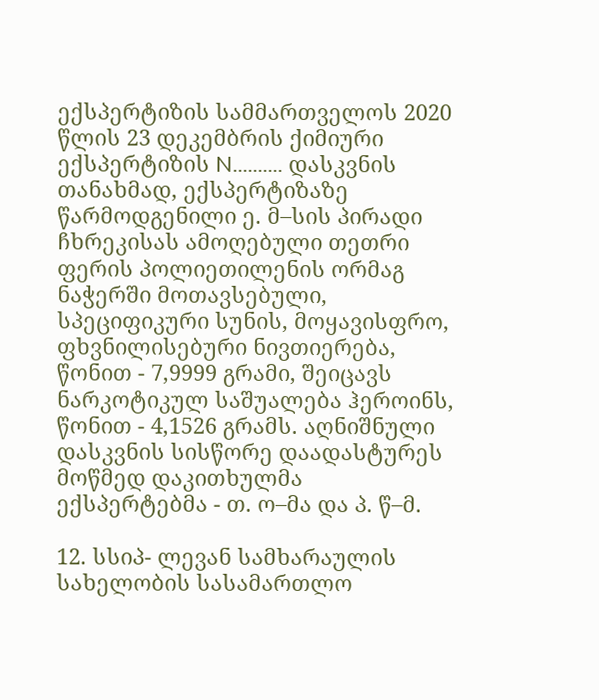ექსპერტიზის სამმართველოს 2020 წლის 23 დეკემბრის ქიმიური ექსპერტიზის N.......... დასკვნის თანახმად, ექსპერტიზაზე წარმოდგენილი ე. მ–სის პირადი ჩხრეკისას ამოღებული თეთრი ფერის პოლიეთილენის ორმაგ ნაჭერში მოთავსებული, სპეციფიკური სუნის, მოყავისფრო, ფხვნილისებური ნივთიერება, წონით - 7,9999 გრამი, შეიცავს ნარკოტიკულ საშუალება ჰეროინს, წონით - 4,1526 გრამს. აღნიშნული დასკვნის სისწორე დაადასტურეს მოწმედ დაკითხულმა ექსპერტებმა - თ. ო–მა და პ. წ–მ.

12. სსიპ- ლევან სამხარაულის სახელობის სასამართლო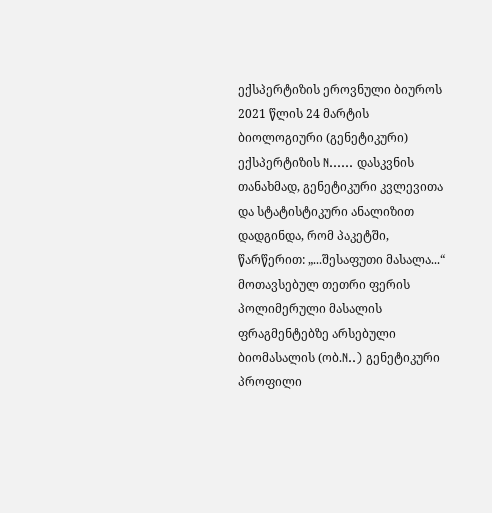ექსპერტიზის ეროვნული ბიუროს 2021 წლის 24 მარტის ბიოლოგიური (გენეტიკური) ექსპერტიზის N...... დასკვნის თანახმად, გენეტიკური კვლევითა და სტატისტიკური ანალიზით დადგინდა, რომ პაკეტში, წარწერით: „...შესაფუთი მასალა...“ მოთავსებულ თეთრი ფერის პოლიმერული მასალის ფრაგმენტებზე არსებული ბიომასალის (ობ.N..) გენეტიკური პროფილი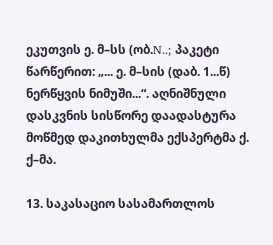ეკუთვის ე. მ–სს (ობ.N..; პაკეტი წარწერით: „... ე. მ–სის (დაბ. 1...წ) ნერწყვის ნიმუში...“. აღნიშნული დასკვნის სისწორე დაადასტურა მოწმედ დაკითხულმა ექსპერტმა ქ. ქ–მა.

13. საკასაციო სასამართლოს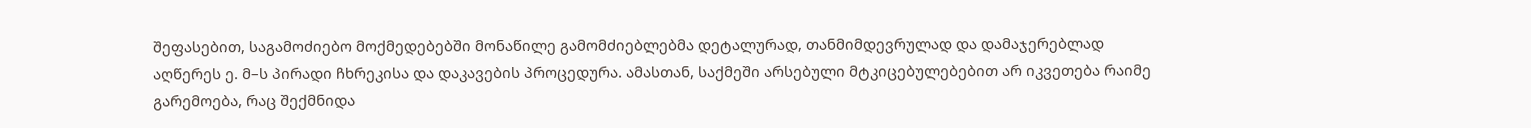შეფასებით, საგამოძიებო მოქმედებებში მონაწილე გამომძიებლებმა დეტალურად, თანმიმდევრულად და დამაჯერებლად აღწერეს ე. მ–ს პირადი ჩხრეკისა და დაკავების პროცედურა. ამასთან, საქმეში არსებული მტკიცებულებებით არ იკვეთება რაიმე გარემოება, რაც შექმნიდა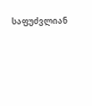საფუძვლიან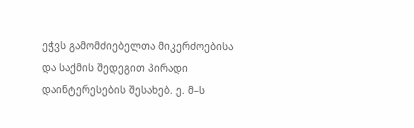ეჭვს გამომძიებელთა მიკერძოებისა და საქმის შედეგით პირადი დაინტერესების შესახებ. ე. მ–ს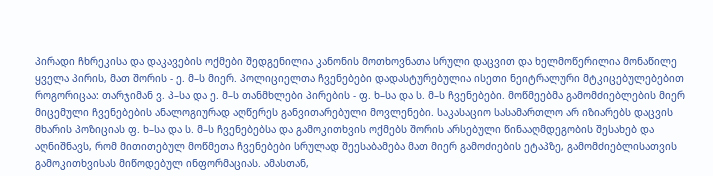პირადი ჩხრეკისა და დაკავების ოქმები შედგენილია კანონის მოთხოვნათა სრული დაცვით და ხელმოწერილია მონაწილე ყველა პირის, მათ შორის - ე. მ–ს მიერ. პოლიციელთა ჩვენებები დადასტურებულია ისეთი ნეიტრალური მტკიცებულებებით როგორიცაა: თარჯიმან ვ. პ–სა და ე. მ–ს თანმხლები პირების - ფ. ხ–სა და ს. მ–ს ჩვენებები. მოწმეებმა გამომძიებლების მიერ მიცემული ჩვენებების ანალოგიურად აღწერეს განვითარებული მოვლენები. საკასაციო სასამართლო არ იზიარებს დაცვის მხარის პოზიციას ფ. ხ–სა და ს. მ–ს ჩვენებებსა და გამოკითხვის ოქმებს შორის არსებული წინააღმდეგობის შესახებ და აღნიშნავს, რომ მითითებულ მოწმეთა ჩვენებები სრულად შეესაბამება მათ მიერ გამოძიების ეტაპზე, გამომძიებლისათვის გამოკითხვისას მიწოდებულ ინფორმაციას. ამასთან,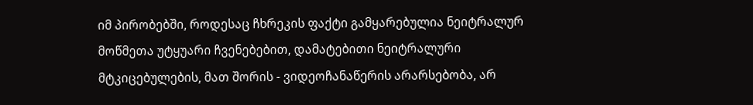იმ პირობებში, როდესაც ჩხრეკის ფაქტი გამყარებულია ნეიტრალურ მოწმეთა უტყუარი ჩვენებებით, დამატებითი ნეიტრალური მტკიცებულების, მათ შორის - ვიდეოჩანაწერის არარსებობა, არ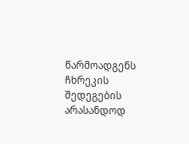წარმოადგენს ჩხრეკის შედეგების არასანდოდ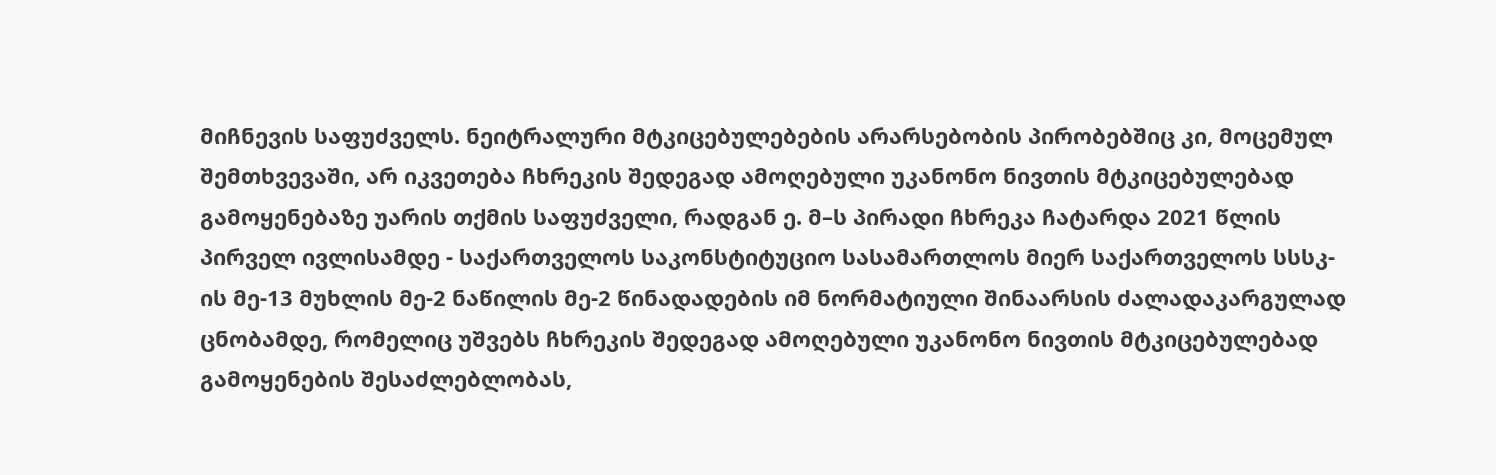მიჩნევის საფუძველს. ნეიტრალური მტკიცებულებების არარსებობის პირობებშიც კი, მოცემულ შემთხვევაში, არ იკვეთება ჩხრეკის შედეგად ამოღებული უკანონო ნივთის მტკიცებულებად გამოყენებაზე უარის თქმის საფუძველი, რადგან ე. მ–ს პირადი ჩხრეკა ჩატარდა 2021 წლის პირველ ივლისამდე - საქართველოს საკონსტიტუციო სასამართლოს მიერ საქართველოს სსსკ- ის მე-13 მუხლის მე-2 ნაწილის მე-2 წინადადების იმ ნორმატიული შინაარსის ძალადაკარგულად ცნობამდე, რომელიც უშვებს ჩხრეკის შედეგად ამოღებული უკანონო ნივთის მტკიცებულებად გამოყენების შესაძლებლობას,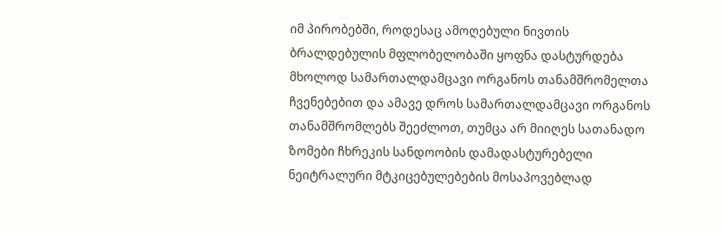იმ პირობებში, როდესაც ამოღებული ნივთის ბრალდებულის მფლობელობაში ყოფნა დასტურდება მხოლოდ სამართალდამცავი ორგანოს თანამშრომელთა ჩვენებებით და ამავე დროს სამართალდამცავი ორგანოს თანამშრომლებს შეეძლოთ, თუმცა არ მიიღეს სათანადო ზომები ჩხრეკის სანდოობის დამადასტურებელი ნეიტრალური მტკიცებულებების მოსაპოვებლად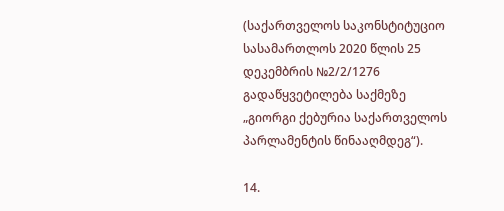(საქართველოს საკონსტიტუციო სასამართლოს 2020 წლის 25 დეკემბრის №2/2/1276 გადაწყვეტილება საქმეზე „გიორგი ქებურია საქართველოს პარლამენტის წინააღმდეგ“).

14.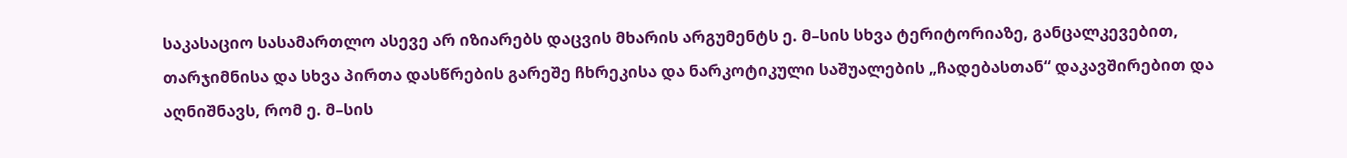საკასაციო სასამართლო ასევე არ იზიარებს დაცვის მხარის არგუმენტს ე. მ–სის სხვა ტერიტორიაზე, განცალკევებით, თარჯიმნისა და სხვა პირთა დასწრების გარეშე ჩხრეკისა და ნარკოტიკული საშუალების „ჩადებასთან“ დაკავშირებით და აღნიშნავს, რომ ე. მ–სის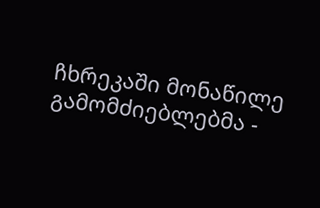ჩხრეკაში მონაწილე გამომძიებლებმა -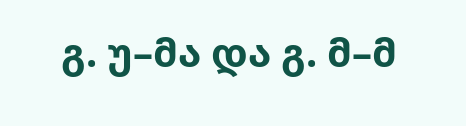გ. უ–მა და გ. მ–მ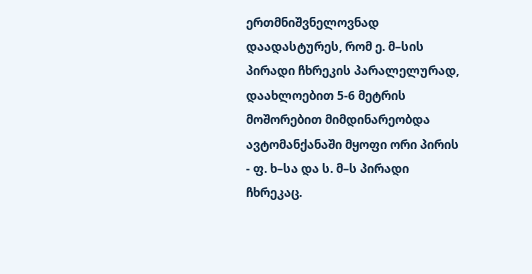ერთმნიშვნელოვნად დაადასტურეს, რომ ე. მ–სის პირადი ჩხრეკის პარალელურად, დაახლოებით 5-6 მეტრის მოშორებით მიმდინარეობდა ავტომანქანაში მყოფი ორი პირის - ფ. ხ–სა და ს. მ–ს პირადი ჩხრეკაც.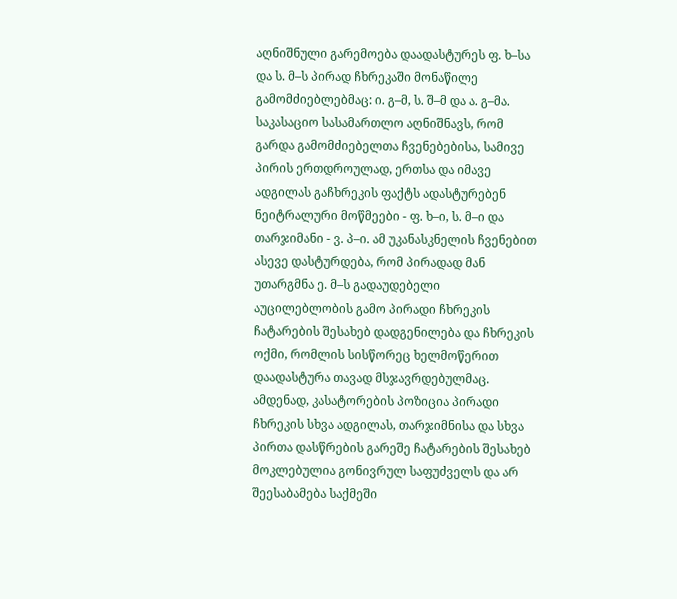აღნიშნული გარემოება დაადასტურეს ფ. ხ–სა და ს. მ–ს პირად ჩხრეკაში მონაწილე გამომძიებლებმაც: ი. გ–მ, ს. შ–მ და ა. გ–მა. საკასაციო სასამართლო აღნიშნავს, რომ გარდა გამომძიებელთა ჩვენებებისა, სამივე პირის ერთდროულად, ერთსა და იმავე ადგილას გაჩხრეკის ფაქტს ადასტურებენ ნეიტრალური მოწმეები - ფ. ხ–ი, ს. მ–ი და თარჯიმანი - ვ. პ–ი. ამ უკანასკნელის ჩვენებით ასევე დასტურდება, რომ პირადად მან უთარგმნა ე. მ–ს გადაუდებელი აუცილებლობის გამო პირადი ჩხრეკის ჩატარების შესახებ დადგენილება და ჩხრეკის ოქმი, რომლის სისწორეც ხელმოწერით დაადასტურა თავად მსჯავრდებულმაც. ამდენად, კასატორების პოზიცია პირადი ჩხრეკის სხვა ადგილას, თარჯიმნისა და სხვა პირთა დასწრების გარეშე ჩატარების შესახებ მოკლებულია გონივრულ საფუძველს და არ შეესაბამება საქმეში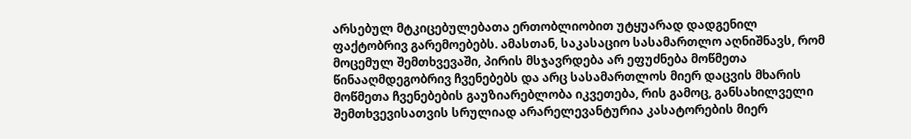არსებულ მტკიცებულებათა ერთობლიობით უტყუარად დადგენილ ფაქტობრივ გარემოებებს. ამასთან, საკასაციო სასამართლო აღნიშნავს, რომ მოცემულ შემთხვევაში, პირის მსჯავრდება არ ეფუძნება მოწმეთა წინააღმდეგობრივ ჩვენებებს და არც სასამართლოს მიერ დაცვის მხარის მოწმეთა ჩვენებების გაუზიარებლობა იკვეთება, რის გამოც, განსახილველი შემთხვევისათვის სრულიად არარელევანტურია კასატორების მიერ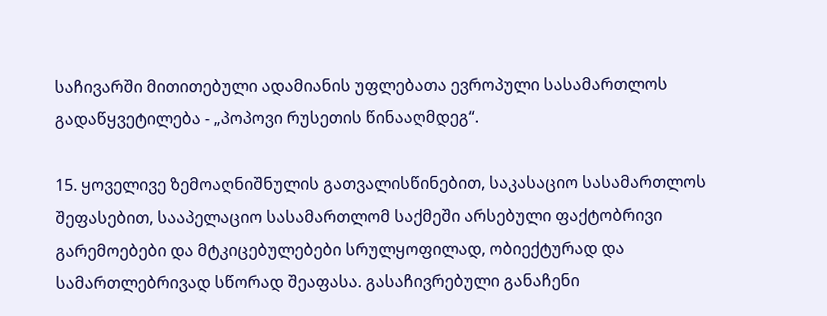საჩივარში მითითებული ადამიანის უფლებათა ევროპული სასამართლოს გადაწყვეტილება - „პოპოვი რუსეთის წინააღმდეგ“.

15. ყოველივე ზემოაღნიშნულის გათვალისწინებით, საკასაციო სასამართლოს შეფასებით, სააპელაციო სასამართლომ საქმეში არსებული ფაქტობრივი გარემოებები და მტკიცებულებები სრულყოფილად, ობიექტურად და სამართლებრივად სწორად შეაფასა. გასაჩივრებული განაჩენი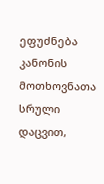ეფუძნება კანონის მოთხოვნათა სრული დაცვით,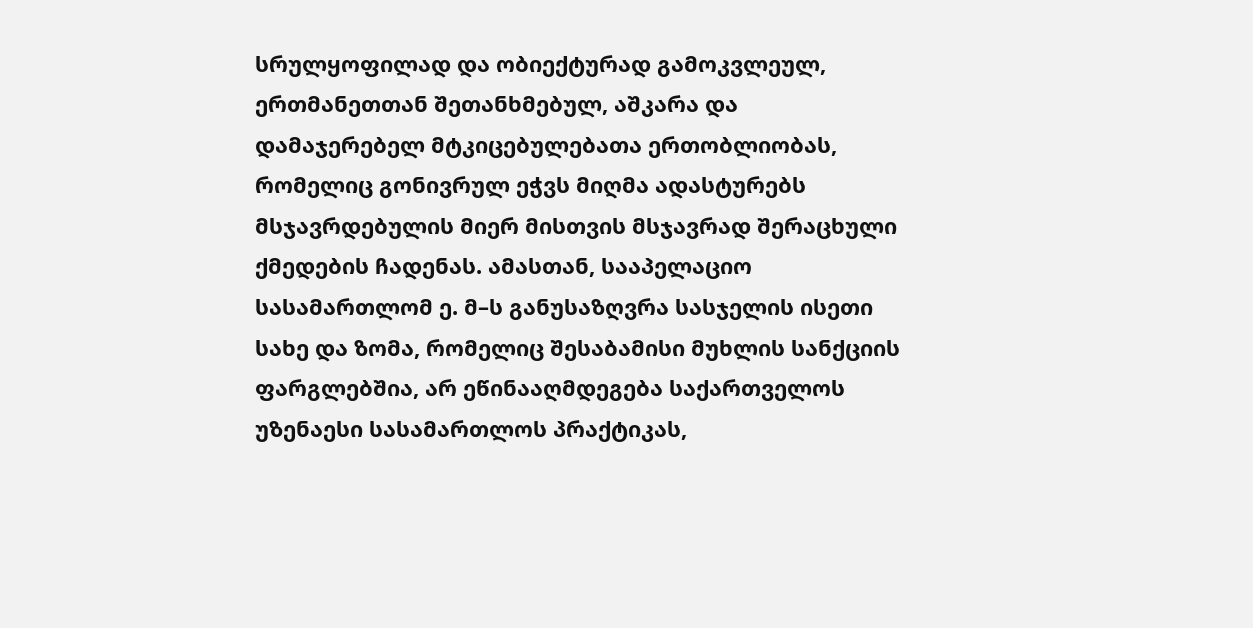სრულყოფილად და ობიექტურად გამოკვლეულ, ერთმანეთთან შეთანხმებულ, აშკარა და დამაჯერებელ მტკიცებულებათა ერთობლიობას, რომელიც გონივრულ ეჭვს მიღმა ადასტურებს მსჯავრდებულის მიერ მისთვის მსჯავრად შერაცხული ქმედების ჩადენას. ამასთან, სააპელაციო სასამართლომ ე. მ–ს განუსაზღვრა სასჯელის ისეთი სახე და ზომა, რომელიც შესაბამისი მუხლის სანქციის ფარგლებშია, არ ეწინააღმდეგება საქართველოს უზენაესი სასამართლოს პრაქტიკას,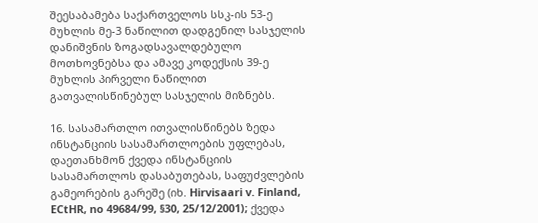შეესაბამება საქართველოს სსკ-ის 53-ე მუხლის მე-3 ნაწილით დადგენილ სასჯელის დანიშვნის ზოგადსავალდებულო მოთხოვნებსა და ამავე კოდექსის 39-ე მუხლის პირველი ნაწილით გათვალისწინებულ სასჯელის მიზნებს.

16. სასამართლო ითვალისწინებს ზედა ინსტანციის სასამართლოების უფლებას, დაეთანხმონ ქვედა ინსტანციის სასამართლოს დასაბუთებას, საფუძვლების გამეორების გარეშე (იხ. Hirvisaari v. Finland, ECtHR, no 49684/99, §30, 25/12/2001); ქვედა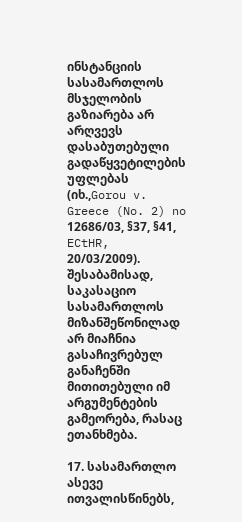ინსტანციის სასამართლოს მსჯელობის გაზიარება არ არღვევს დასაბუთებული გადაწყვეტილების უფლებას (იხ.,Gorou v. Greece (No. 2) no 12686/03, §37, §41, ECtHR, 20/03/2009). შესაბამისად, საკასაციო სასამართლოს მიზანშეწონილად არ მიაჩნია გასაჩივრებულ განაჩენში მითითებული იმ არგუმენტების გამეორება, რასაც ეთანხმება.

17. სასამართლო ასევე ითვალისწინებს,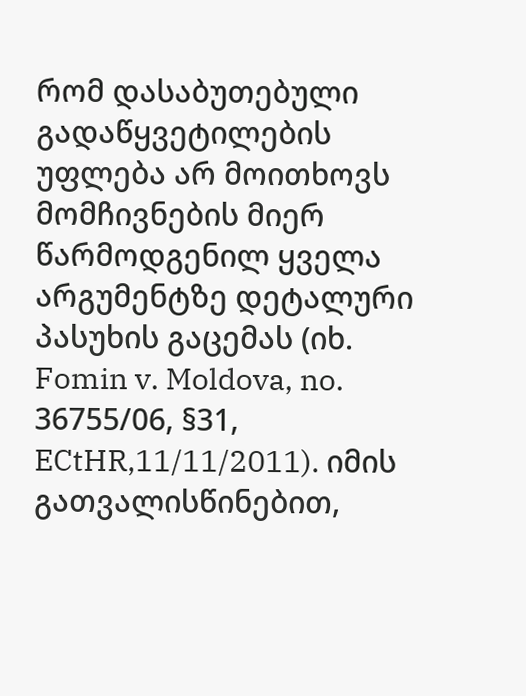რომ დასაბუთებული გადაწყვეტილების უფლება არ მოითხოვს მომჩივნების მიერ წარმოდგენილ ყველა არგუმენტზე დეტალური პასუხის გაცემას (იხ. Fomin v. Moldova, no. 36755/06, §31, ECtHR,11/11/2011). იმის გათვალისწინებით,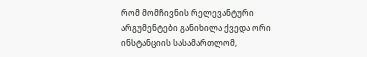რომ მომჩივნის რელევანტური არგუმენტები განიხილა ქვედა ორი ინსტანციის სასამართლომ,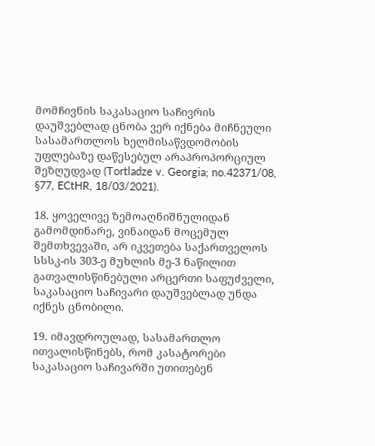მომჩივნის საკასაციო საჩივრის დაუშვებლად ცნობა ვერ იქნება მიჩნეული სასამართლოს ხელმისაწვდომობის უფლებაზე დაწესებულ არაპროპორციულ შეზღუდვად (Tortladze v. Georgia; no.42371/08, §77, ECtHR, 18/03/2021).

18. ყოველივე ზემოაღნიშნულიდან გამომდინარე, ვინაიდან მოცემულ შემთხვევაში, არ იკვეთება საქართველოს სსსკ-ის 303-ე მუხლის მე-3 ნაწილით გათვალისწინებული არცერთი საფუძველი, საკასაციო საჩივარი დაუშვებლად უნდა იქნეს ცნობილი.

19. იმავდროულად, სასამართლო ითვალისწინებს, რომ კასატორები საკასაციო საჩივარში უთითებენ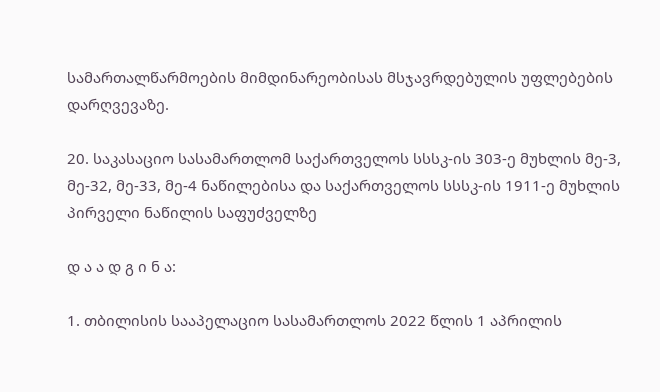სამართალწარმოების მიმდინარეობისას მსჯავრდებულის უფლებების დარღვევაზე.

20. საკასაციო სასამართლომ საქართველოს სსსკ-ის 303-ე მუხლის მე-3, მე-32, მე-33, მე-4 ნაწილებისა და საქართველოს სსსკ-ის 1911-ე მუხლის პირველი ნაწილის საფუძველზე

დ ა ა დ გ ი ნ ა:

1. თბილისის სააპელაციო სასამართლოს 2022 წლის 1 აპრილის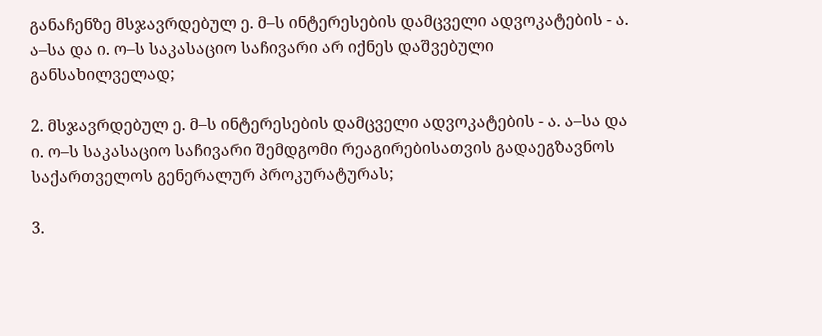განაჩენზე მსჯავრდებულ ე. მ–ს ინტერესების დამცველი ადვოკატების - ა. ა–სა და ი. ო–ს საკასაციო საჩივარი არ იქნეს დაშვებული განსახილველად;

2. მსჯავრდებულ ე. მ–ს ინტერესების დამცველი ადვოკატების - ა. ა–სა და ი. ო–ს საკასაციო საჩივარი შემდგომი რეაგირებისათვის გადაეგზავნოს საქართველოს გენერალურ პროკურატურას;

3.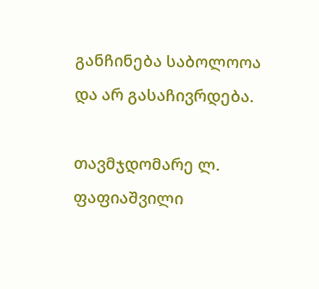განჩინება საბოლოოა და არ გასაჩივრდება.

თავმჯდომარე ლ. ფაფიაშვილი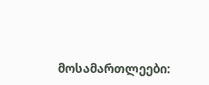მოსამართლეები: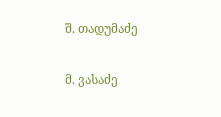შ. თადუმაძე

მ. ვასაძე